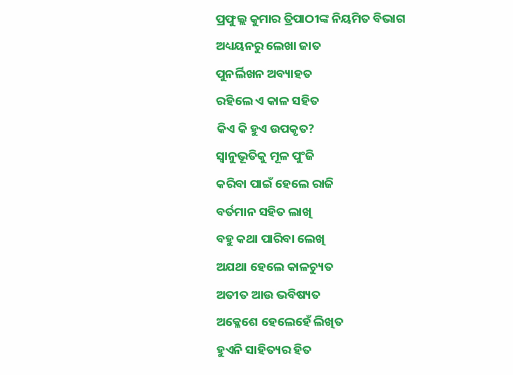ପ୍ରଫୁଲ୍ଲ କୁମାର ତ୍ରିପାଠୀଙ୍କ ନିୟମିତ ବିଭାଗ
ଅଧ୍ୟୟନରୁ ଲେଖା ଜାତ
ପୁନର୍ଲିଖନ ଅବ୍ୟାହତ
ରହିଲେ ଏ କାଳ ସହିତ
କିଏ କି ହୁଏ ଉପକୃତ?
ସ୍ବାନୁଭୂତିକୁ ମୂଳ ପୁଂଜି
କରିବା ପାଇଁ ହେଲେ ରାଜି
ବର୍ତମାନ ସହିତ ଲାଖି
ବହୁ କଥା ପାରିବା ଲେଖି
ଅଯଥା ହେଲେ କାଳଚ୍ୟୁତ
ଅତୀତ ଆଉ ଭବିଷ୍ୟତ
ଅକ୍ଳେଶେ ହେଲେହେଁ ଲିଖିତ
ହୁଏନି ସାହିତ୍ୟର ହିତ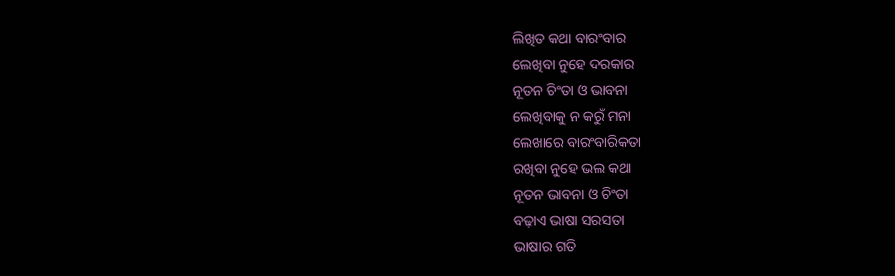ଲିଖିତ କଥା ବାରଂବାର
ଲେଖିବା ନୁହେ ଦରକାର
ନୂତନ ଚିଂତା ଓ ଭାବନା
ଲେଖିବାକୁ ନ କରୁଁ ମନା
ଲେଖାରେ ବାରଂବାରିକତା
ରଖିବା ନୁହେ ଭଲ କଥା
ନୂତନ ଭାବନା ଓ ଚିଂତା
ବଢ଼ାଏ ଭାଷା ସରସତା
ଭାଷାର ଗତି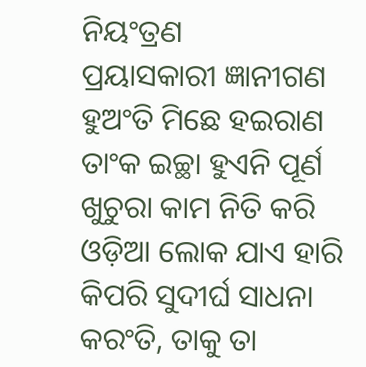ନିୟଂତ୍ରଣ
ପ୍ରୟାସକାରୀ ଜ୍ଞାନୀଗଣ
ହୁଅଂତି ମିଛେ ହଇରାଣ
ତାଂକ ଇଚ୍ଛା ହୁଏନି ପୂର୍ଣ
ଖୁଚୁରା କାମ ନିତି କରି
ଓଡ଼ିଆ ଲୋକ ଯାଏ ହାରି
କିପରି ସୁଦୀର୍ଘ ସାଧନା
କରଂତି, ତାକୁ ତା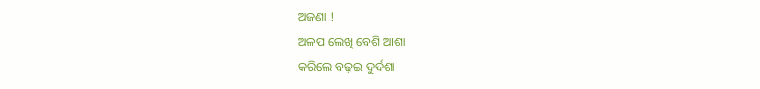ଅଜଣା !
ଅଳପ ଲେଖି ବେଶି ଆଶା
କରିଲେ ବଢ଼ଇ ଦୁର୍ଦଶା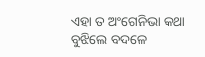ଏହା ତ ଅଂଗେନିଭା କଥା
ବୁଝିଲେ ବଦଳେ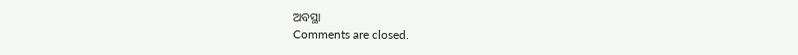ଅବସ୍ଥା
Comments are closed.